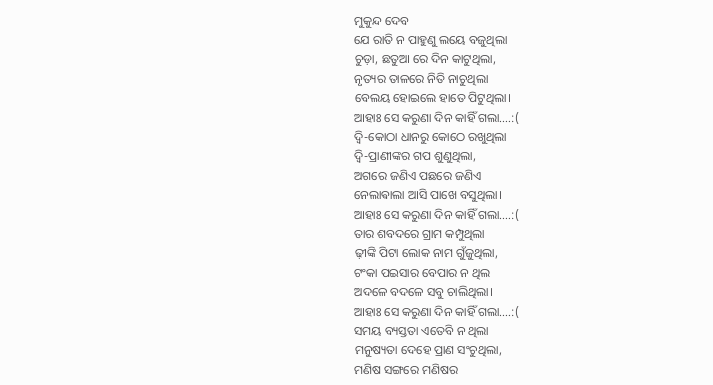ମୁକୁନ୍ଦ ଦେବ
ଯେ ରାତି ନ ପାହୁଣୁ ଲୟେ ବଜୁଥିଲା
ଚୁଡ଼ା, ଛତୁଆ ରେ ଦିନ କାଟୁଥିଲା,
ନୃତ୍ୟର ତାଳରେ ନିତି ନାଚୁଥିଲା
ବେଲୟ ହୋଇଲେ ହାତେ ପିଟୁଥିଲା।
ଆହାଃ ସେ କରୁଣା ଦିନ କାହିଁ ଗଲା….:(
ଦ୍ବି-କୋଠା ଧାନରୁ କୋଠେ ରଖୁଥିଲା
ଦ୍ବି-ପ୍ରାଣୀଙ୍କର ଗପ ଶୁଣୁଥିଲା,
ଅଗରେ ଜଣିଏ ପଛରେ ଜଣିଏ
ନେଲାଵାଲା ଆସି ପାଖେ ବସୁଥିଲା।
ଆହାଃ ସେ କରୁଣା ଦିନ କାହିଁ ଗଲା….:(
ତାର ଶବଦରେ ଗ୍ରାମ କମ୍ପୁଥିଲା
ଢ଼ୀଙ୍କି ପିଟା ଲୋକ ନାମ ଗୁଁଜୁଥିଲା,
ଟଂକା ପଇସାର ବେପାର ନ ଥିଲ
ଅଦଳେ ବଦଳେ ସବୁ ଚାଲିଥିଲା।
ଆହାଃ ସେ କରୁଣା ଦିନ କାହିଁ ଗଲା….:(
ସମୟ ବ୍ୟସ୍ତତା ଏତେବି ନ ଥିଲା
ମନୁଷ୍ୟତା ଦେହେ ପ୍ରାଣ ସଂଚୁଥିଲା,
ମଣିଷ ସଙ୍ଗରେ ମଣିଷର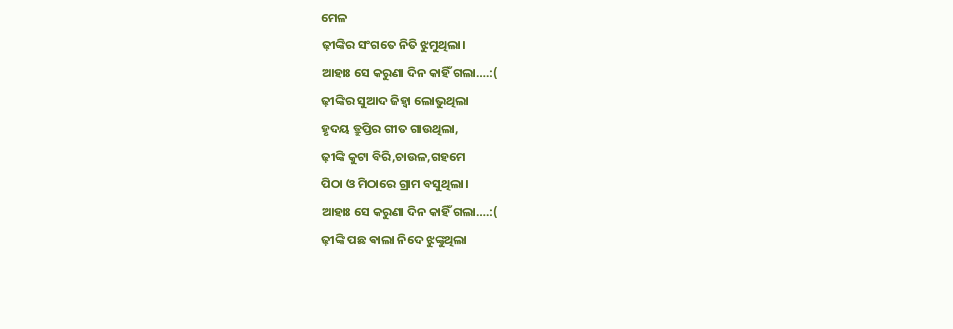ମେଳ
ଢ଼ୀଙ୍କିର ସଂଗତେ ନିତି ଝୁମୁଥିଲା।
ଆହାଃ ସେ କରୁଣା ଦିନ କାହିଁ ଗଲା….:(
ଢ଼ୀଙ୍କିର ସୁଆଦ ଜିହ୍ୱା ଲୋଭୁଥିଲା
ହୃଦୟ ତ୍ରୁପ୍ତିର ଗୀତ ଗାଉଥିଲା,
ଢ଼ୀଙ୍କି କୁଟା ବିରି,ଚାଉଳ,ଗହମେ
ପିଠା ଓ ମିଠାରେ ଗ୍ରାମ ବସୁଥିଲା।
ଆହାଃ ସେ କରୁଣା ଦିନ କାହିଁ ଗଲା….:(
ଢ଼ୀଙ୍କି ପଛ ଵାଲା ନିଦେ ଝୁଙ୍କୁଥିଲା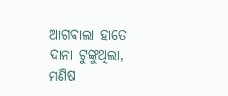ଆଗଵାଲା ହାତେ ଦାନା ଟୁଙ୍କୁଥିଲା,
ମଣିଷ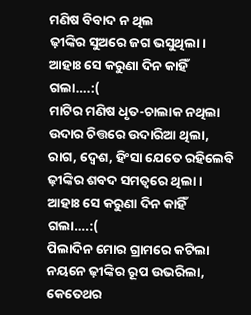ମଣିଷ ବିବାଦ ନ ଥିଲ
ଢ଼ୀଙ୍କିର ସୁଅରେ ଜଗ ଭସୁଥିଲା।
ଆହାଃ ସେ କରୁଣା ଦିନ କାହିଁ ଗଲା….:(
ମାଟିର ମଣିଷ ଧୃତ-ଚାଲାକ ନଥିଲା
ଉଦାର ଚିତ୍ତରେ ଉଦାରିଆ ଥିଲା,
ରାଗ, ଦ୍ବେଶ, ହିଂସା ଯେତେ ରହିଲେବି
ଢ଼ୀଙ୍କିର ଶବଦ ସମତ୍ୱରେ ଥିଲା।
ଆହାଃ ସେ କରୁଣା ଦିନ କାହିଁ ଗଲା….:(
ପିଲାଦିନ ମୋର ଗ୍ରାମରେ କଟିଲା
ନୟନେ ଢ଼ୀଙ୍କିର ରୂପ ଉଭରିଲା,
କେତେଥର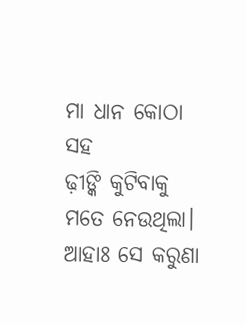ମା ଧାନ କୋଠା ସହ
ଢ଼ୀଙ୍କି କୁଟିବାକୁ ମତେ ନେଉଥିଲା।
ଆହାଃ ସେ କରୁଣା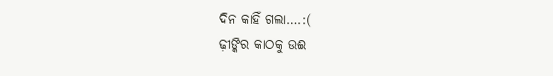ଦିନ କାହିଁ ଗଲା….:(
ଢ଼ୀଙ୍କିର କାଠକୁ ଉଈ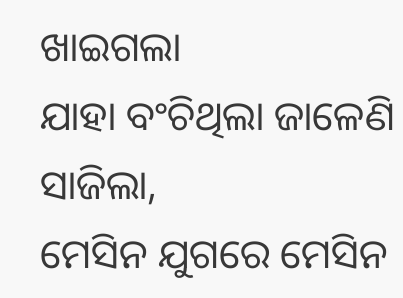ଖାଇଗଲା
ଯାହା ବଂଚିଥିଲା ଜାଳେଣି ସାଜିଲା,
ମେସିନ ଯୁଗରେ ମେସିନ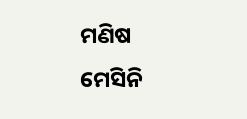ମଣିଷ
ମେସିନି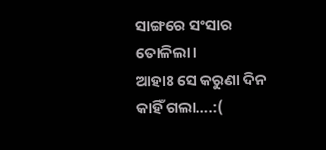ସାଙ୍ଗରେ ସଂସାର ତୋଳିଲା।
ଆହାଃ ସେ କରୁଣା ଦିନ କାହିଁ ଗଲା….:(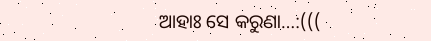ଆହାଃ ସେ କରୁଣା…:(((